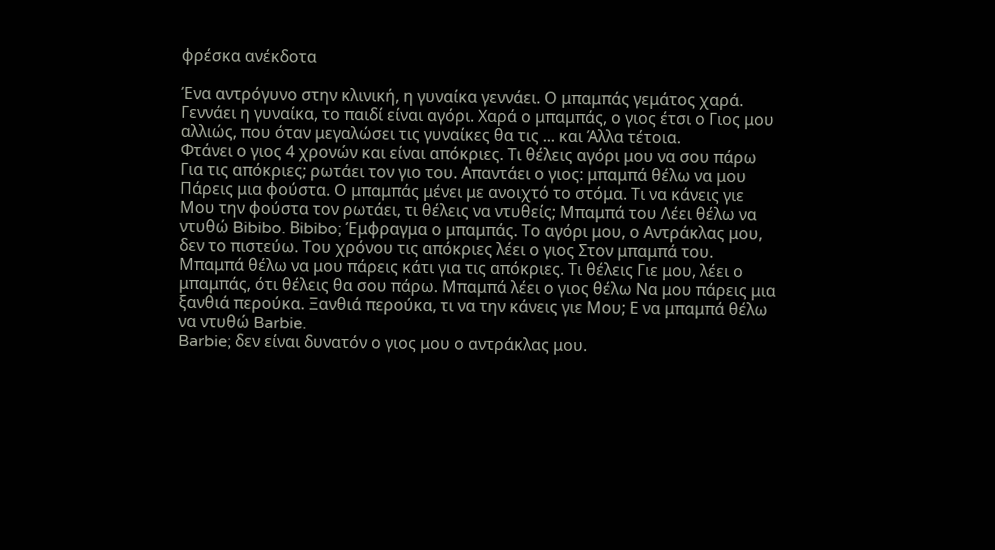φρέσκα ανέκδοτα

Ένα αντρόγυνο στην κλινική, η γυναίκα γεννάει. Ο μπαμπάς γεμάτος χαρά.
Γεννάει η γυναίκα, το παιδί είναι αγόρι. Χαρά ο μπαμπάς, ο γιος έτσι ο Γιος μου αλλιώς, που όταν μεγαλώσει τις γυναίκες θα τις ... και Άλλα τέτοια.
Φτάνει ο γιος 4 χρονών και είναι απόκριες. Τι θέλεις αγόρι μου να σου πάρω Για τις απόκριες; ρωτάει τον γιο του. Απαντάει ο γιος: μπαμπά θέλω να μου Πάρεις μια φούστα. Ο μπαμπάς μένει με ανοιχτό το στόμα. Τι να κάνεις γιε Μου την φούστα τον ρωτάει, τι θέλεις να ντυθείς; Μπαμπά του Λέει θέλω να ντυθώ Bibibo. Βibibo; Έμφραγμα ο μπαμπάς. Το αγόρι μου, ο Αντράκλας μου, δεν το πιστεύω. Του χρόνου τις απόκριες λέει ο γιος Στον μπαμπά του. Μπαμπά θέλω να μου πάρεις κάτι για τις απόκριες. Τι θέλεις Γιε μου, λέει ο μπαμπάς, ότι θέλεις θα σου πάρω. Μπαμπά λέει ο γιος θέλω Να μου πάρεις μια ξανθιά περούκα. Ξανθιά περούκα, τι να την κάνεις γιε Μου; Ε να μπαμπά θέλω να ντυθώ Barbie.
Barbie; δεν είναι δυνατόν ο γιος μου ο αντράκλας μου.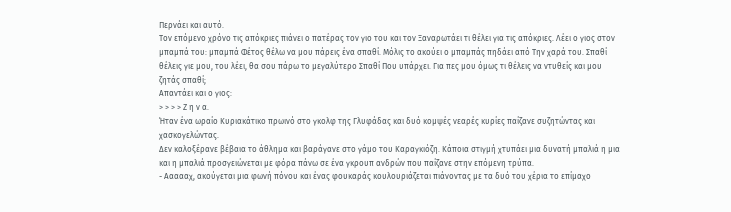Περνάει και αυτό.
Τον επόμενο χρόνο τις απόκριες πιάνει ο πατέρας τον γιο του και τον Ξαναρωτάει τι θέλει για τις απόκριες. Λέει ο γιος στον μπαμπά του: μπαμπά Φέτος θέλω να μου πάρεις ένα σπαθί. Μόλις το ακούει ο μπαμπάς πηδάει από Την χαρά του. Σπαθί θέλεις γιε μου, του λέει, θα σου πάρω το μεγαλύτερο Σπαθί Που υπάρχει. Για πες μου όμως τι θέλεις να ντυθείς και μου ζητάς σπαθί;
Απαντάει και ο γιος:
> > > > Ζ η ν α.
Ήταν ένα ωραίο Κυριακάτικο πρωινό στο γκολφ της Γλυφάδας και δυό κομψές νεαρές κυρίες παίζανε συζητώντας και χασκογελώντας.
Δεν καλοξέρανε βέβαια το άθλημα και βαράγανε στο γάμο του Καραγκιόζη. Κάποια στιγμή χτυπάει μια δυνατή μπαλιά η μια και η μπαλιά προσγειώνεται με φόρα πάνω σε ένα γκρουπ ανδρών που παίζανε στην επόμενη τρύπα.
- Αααααχ, ακούγεται μια φωνή πόνου και ένας φουκαράς κουλουριάζεται πιάνοντας με τα δυό του χέρια το επίμαχο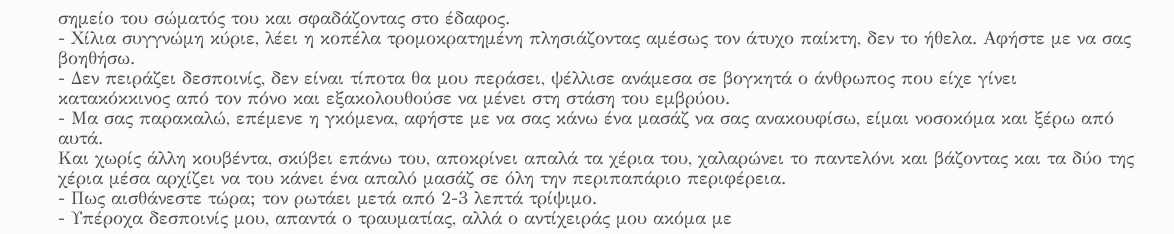σημείο του σώματός του και σφαδάζοντας στο έδαφος.
- Χίλια συγγνώμη κύριε, λέει η κοπέλα τρομοκρατημένη πλησιάζοντας αμέσως τον άτυχο παίκτη, δεν το ήθελα. Αφήστε με να σας βοηθήσω.
- Δεν πειράζει δεσποινίς, δεν είναι τίποτα θα μου περάσει, ψέλλισε ανάμεσα σε βογκητά ο άνθρωπος που είχε γίνει κατακόκκινος από τον πόνο και εξακολουθούσε να μένει στη στάση του εμβρύου.
- Μα σας παρακαλώ, επέμενε η γκόμενα, αφήστε με να σας κάνω ένα μασάζ να σας ανακουφίσω, είμαι νοσοκόμα και ξέρω από αυτά.
Και χωρίς άλλη κουβέντα, σκύβει επάνω του, αποκρίνει απαλά τα χέρια του, χαλαρώνει το παντελόνι και βάζοντας και τα δύο της χέρια μέσα αρχίζει να του κάνει ένα απαλό μασάζ σε όλη την περιπαπάριο περιφέρεια.
- Πως αισθάνεστε τώρα; τον ρωτάει μετά από 2-3 λεπτά τρίψιμο.
- Υπέροχα δεσποινίς μου, απαντά ο τραυματίας, αλλά ο αντίχειράς μου ακόμα με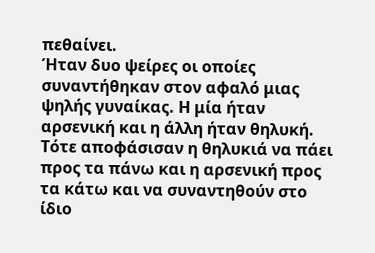πεθαίνει.
Ήταν δυο ψείρες οι οποίες συναντήθηκαν στον αφαλό μιας ψηλής γυναίκας. Η μία ήταν αρσενική και η άλλη ήταν θηλυκή. Τότε αποφάσισαν η θηλυκιά να πάει προς τα πάνω και η αρσενική προς τα κάτω και να συναντηθούν στο ίδιο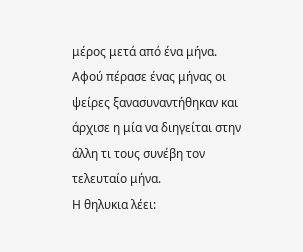μέρος μετά από ένα μήνα.
Αφού πέρασε ένας μήνας οι ψείρες ξανασυναντήθηκαν και άρχισε η μία να διηγείται στην άλλη τι τους συνέβη τον τελευταίο μήνα.
Η θηλυκια λέει: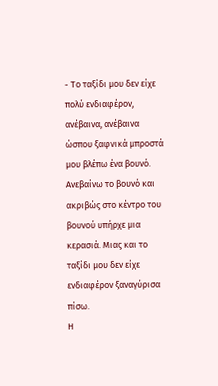- Το ταξίδι μου δεν είχε πολύ ενδιαφέρον, ανέβαινα, ανέβαινα ώσπου ξαφνικά μπροστά μου βλέπω ένα βουνό. Ανεβαίνω το βουνό και ακριβώς στο κέντρο του βουνού υπήρχε μια κερασιά. Μιας και το ταξίδι μου δεν είχε ενδιαφέρον ξαναγύρισα πίσω.
Η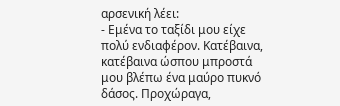αρσενική λέει:
- Εμένα το ταξίδι μου είχε πολύ ενδιαφέρον. Κατέβαινα, κατέβαινα ώσπου μπροστά μου βλέπω ένα μαύρο πυκνό δάσος. Προχώραγα,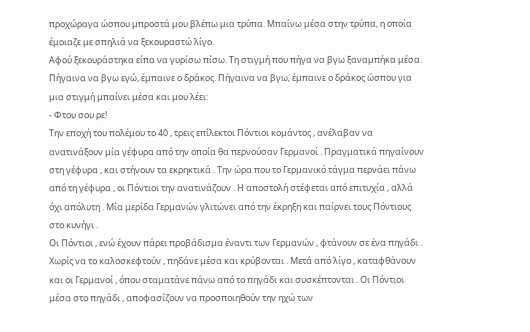προχώραγα ώσπου μπροστά μου βλέπω μια τρύπα. Μπαίνω μέσα στην τρύπα, η οποία έμοιαζε με σπηλιά να ξεκουραστώ λίγο.
Αφού ξεκουράστηκα είπα να γυρίσω πίσω. Τη στιγμή που πήγα να βγω ξαναμπήκα μέσα. Πήγαινα να βγω εγώ, έμπαινε ο δράκος. Πήγαινα να βγω, έμπαινε ο δράκος ώσπου για μια στιγμή μπαίνει μέσα και μου λέει:
- Φτου σου ρε!
Την εποχή του πολέμου το 40 , τρεις επίλεκτοι Πόντιοι κομάντος , ανέλαβαν να ανατινάξουν μία γέφυρα από την οποία θα περνούσαν Γερμανοί . Πραγματικά πηγαίνουν στη γέφυρα , και στήνουν τα εκρηκτικά . Την ώρα που το Γερμανικό τάγμα περνάει πάνω από τη γέφυρα , οι Πόντιοι την ανατινάζουν . Η αποστολή στέφεται από επιτυχία , αλλά όχι απόλυτη . Μία μερίδα Γερμανών γλιτώνει από την έκρηξη και παίρνει τους Πόντιους στο κυνήγι .
Οι Πόντιοι , ενώ έχουν πάρει προβάδισμα έναντι των Γερμανών , φτάνουν σε ένα πηγάδι . Χωρίς να το καλοσκεφτούν , πηδάνε μέσα και κρύβονται . Μετά από λίγο , καταφθάνουν και οι Γερμανοί , όπου σταματάνε πάνω από το πηγάδι και συσκέπτονται . Οι Πόντιοι μέσα στο πηγάδι , αποφασίζουν να προσποιηθούν την ηχώ των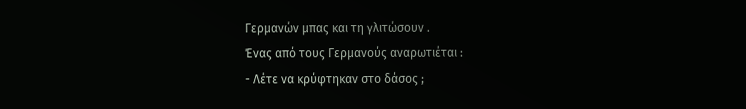Γερμανών μπας και τη γλιτώσουν .
Ένας από τους Γερμανούς αναρωτιέται :
- Λέτε να κρύφτηκαν στο δάσος ;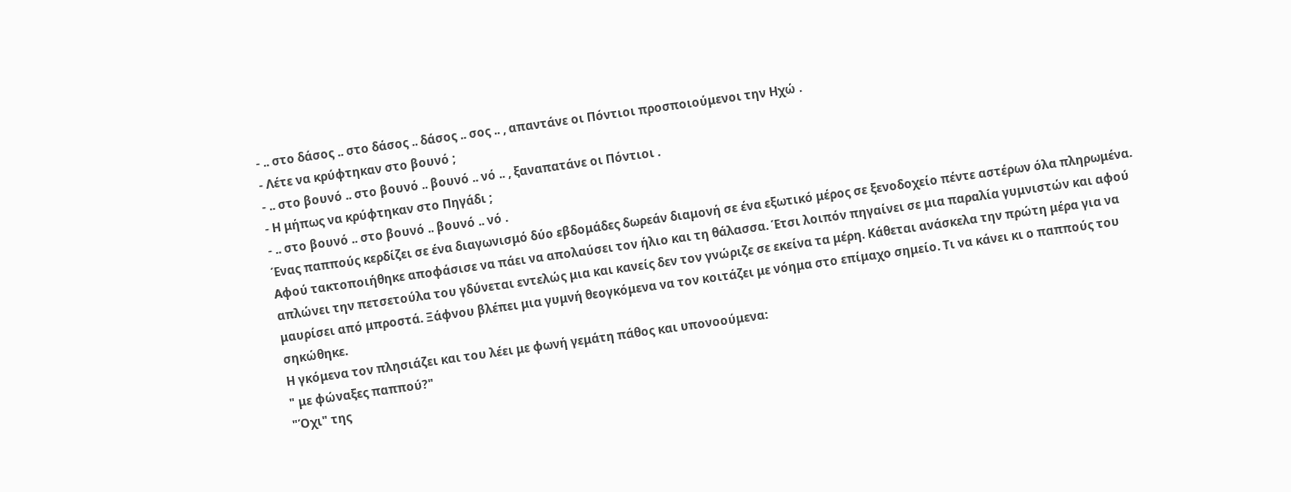- .. στο δάσος .. στο δάσος .. δάσος .. σος .. , απαντάνε οι Πόντιοι προσποιούμενοι την Ηχώ .
- Λέτε να κρύφτηκαν στο βουνό ;
- .. στο βουνό .. στο βουνό .. βουνό .. νό .. , ξαναπατάνε οι Πόντιοι .
- Η μήπως να κρύφτηκαν στο Πηγάδι ;
- .. στο βουνό .. στο βουνό .. βουνό .. νό .
Ένας παππούς κερδίζει σε ένα διαγωνισμό δύο εβδομάδες δωρεάν διαμονή σε ένα εξωτικό μέρος σε ξενοδοχείο πέντε αστέρων όλα πληρωμένα. Αφού τακτοποιήθηκε αποφάσισε να πάει να απολαύσει τον ήλιο και τη θάλασσα. Έτσι λοιπόν πηγαίνει σε μια παραλία γυμνιστών και αφού απλώνει την πετσετούλα του γδύνεται εντελώς μια και κανείς δεν τον γνώριζε σε εκείνα τα μέρη. Κάθεται ανάσκελα την πρώτη μέρα για να μαυρίσει από μπροστά. Ξάφνου βλέπει μια γυμνή θεογκόμενα να τον κοιτάζει με νόημα στο επίμαχο σημείο. Τι να κάνει κι ο παππούς του σηκώθηκε.
Η γκόμενα τον πλησιάζει και του λέει με φωνή γεμάτη πάθος και υπονοούμενα:
" με φώναξες παππού?"
"Όχι" της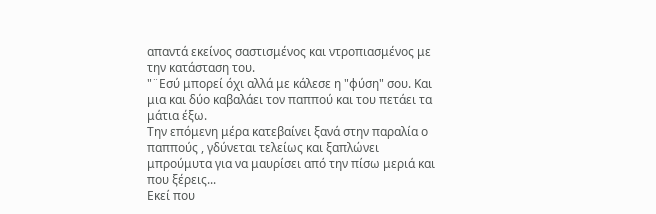απαντά εκείνος σαστισμένος και ντροπιασμένος με την κατάσταση του.
"¨Εσύ μπορεί όχι αλλά με κάλεσε η "φύση" σου. Και μια και δύο καβαλάει τον παππού και του πετάει τα μάτια έξω.
Την επόμενη μέρα κατεβαίνει ξανά στην παραλία ο παππούς , γδύνεται τελείως και ξαπλώνει μπρούμυτα για να μαυρίσει από την πίσω μεριά και που ξέρεις...
Εκεί που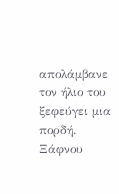απολάμβανε τον ήλιο του ξεφεύγει μια πορδή.
Ξάφνου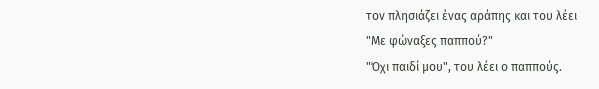τον πλησιάζει ένας αράπης και του λέει
"Με φώναξες παππού?"
"Όχι παιδί μου", του λέει ο παππούς.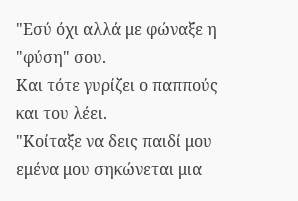"Εσύ όχι αλλά με φώναξε η "φύση" σου.
Και τότε γυρίζει ο παππούς και του λέει.
"Κοίταξε να δεις παιδί μου εμένα μου σηκώνεται μια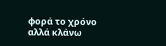φορά το χρόνο αλλά κλάνω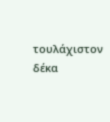τουλάχιστον δέκα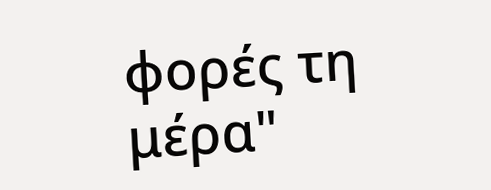φορές τη μέρα"